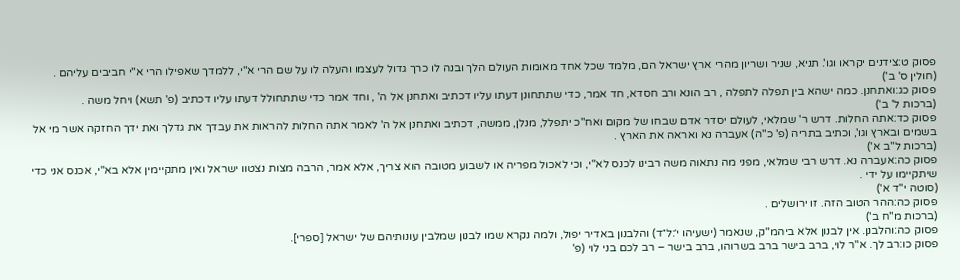פסוק ט:צידנים יקראו וגו'. תניא, שניר ושריון מהרי ארץ ישראל הם, מלמד שכל אחד מאומות העולם הלך ובנה לו כרך גדול לעצמו והעלה לו על שם הרי א"י, ללמדך שאפילו הרי א"י חביבים עליהם .
(חולין ס' ב')
פסוק כג:ואתחנן. כמה ישהא בין תפלה לתפלה , רב הונא ורב חסדא, חד אמר, כדי שתתחונן דעתו עליו דכתיב ואתחנן אל ה' , וחד אמר כדי שתתחולל דעתו עליו דכתיב (פ' תשא) ויחל משה .
(ברכות ל' ב')
פסוק כד:אתה החלות. דרש ר' שמלאי, לעולם יסדר אדם שבחו של מקום ואח"כ יתפלל, מנלן, ממשה, דכתיב ואתחנן אל ה' לאמר אתה החלות להראות את עבדך את גדלך ואת ידך החזקה אשר מי אל בשמים ובארץ וגו', וכתיב בתריה (פ' כ"ה) אעברה נא ואראה את הארץ .
(ברכות ל"ב א')
פסוק כה:אעברה נא. דרש רבי שמלאי, מפני מה נתאוה משה רבינו לכנס לא"י, וכי לאכול מפריה או לשבוע מטובה הוא צריך, אלא אמר, הרבה מצות נצטוו ישראל ואין מתקיימין אלא בא"י, אכנס אני כדי שיתקיימו על ידי .
(סוטה י"ד א')
פסוק כה:ההר הטוב הזה. זו ירושלים .
(ברכות מ"ח ב')
פסוק כה:והלבנן. אין לבנון אלא ביהמ"ק, שנאמר (ישעיהו י׳:ל״ד) והלבנון באדיר יפול, ולמה נקרא שמו לבנון שמלבין עונותיהם של ישראל [ספרי].
פסוק כו:רב לך. א"ר לוי, ברב בישר ברב בשרוהו, ברב בישר – רב לכם בני לוי (פ'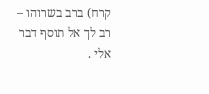קרח) ברב בשרוהו – רב לך אל תוסף דבר אלי .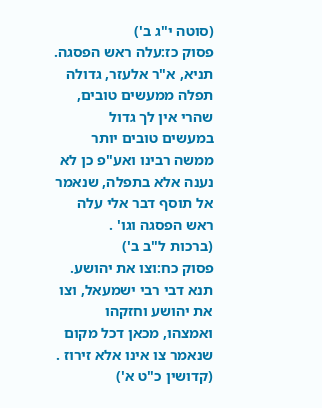(סוטה י"ג ב')
פסוק כז:עלה ראש הפסגה. תניא, א"ר אלעזר, גדולה תפלה ממעשים טובים, שהרי אין לך גדול במעשים טובים יותר ממשה רבינו ואע"פ כן לא נענה אלא בתפלה, שנאמר אל תוסף דבר אלי עלה ראש הפסגה וגו' .
(ברכות ל"ב ב')
פסוק כח:וצו את יהושע. תנא דבי רבי ישמעאל, וצו את יהושע וחזקהו ואמצהו, מכאן דכל מקום שנאמר צו אינו אלא זירוז .
(קדושין כ"ט א')